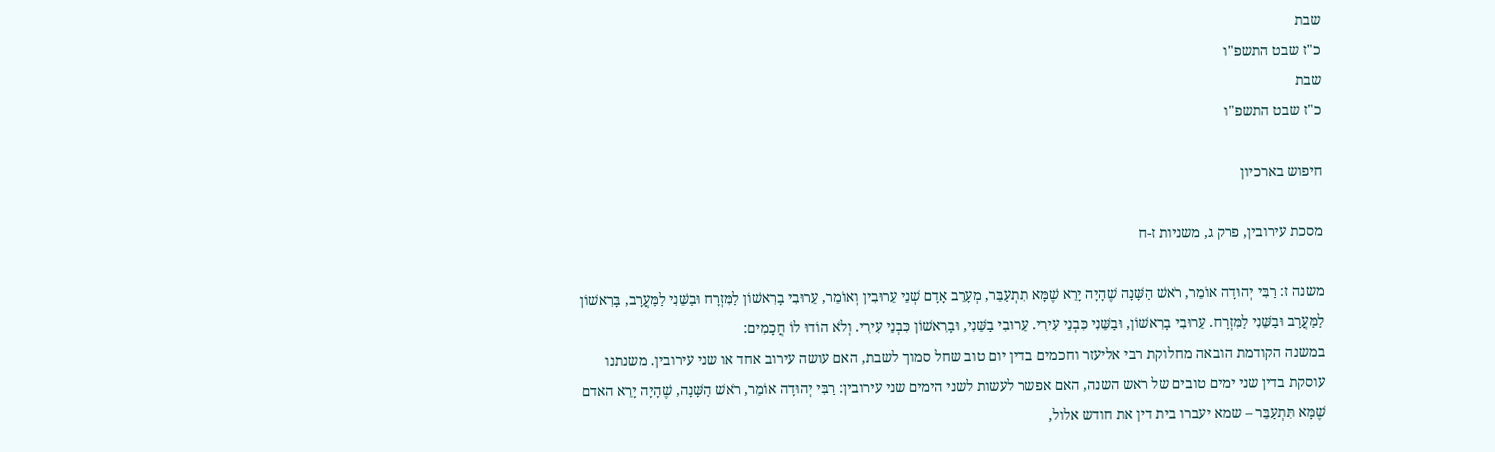שבת
כ"ז שבט התשפ"ו
שבת
כ"ז שבט התשפ"ו

חיפוש בארכיון

מסכת עירובין, פרק ג, משניות ז-ח

משנה ז: רַבִּי יְהוּדָה אוֹמֵר, רֹאשׁ הַשָּׁנָה שֶׁהָיָה יָרֵא שֶׁמָּא תִתְעַבֵּר, מְעָרֵב אָדָם שְׁנֵי עֵרוּבִין וְאוֹמֵר, עֵרוּבִי בָרִאשׁוֹן לַמִּזְרָח וּבַשֵּׁנִי לַמַּעֲרָב, בָּרִאשׁוֹן לַמַּעֲרָב וּבַשֵּׁנִי לַמִּזְרָח. עֵרוּבִי בָרִאשׁוֹן, וּבַשֵּׁנִי כִּבְנֵי עִירִי. עֵרוּבִי בַשֵּׁנִי, וּבָרִאשׁוֹן כִּבְנֵי עִירִי. וְלֹא הוֹדוּ לוֹ חֲכָמִים:
במשנה הקודמת הובאה מחלוקת רבי אליעזר וחכמים בדין יום טוב שחל סמוך לשבת, האם עושה עירוב אחד או שני עירובין. משנתנו עוסקת בדין שני ימים טובים של ראש השנה, האם אפשר לעשות לשני הימים שני עירובין: רַבִּי יְהוּדָה אוֹמֵר, רֹאשׁ הַשָּׁנָה, שֶׁהָיָה יָרֵא האדם שֶׁמָּא תִּתְעַבֵּר – שמא יעברו בית דין את חודש אלול,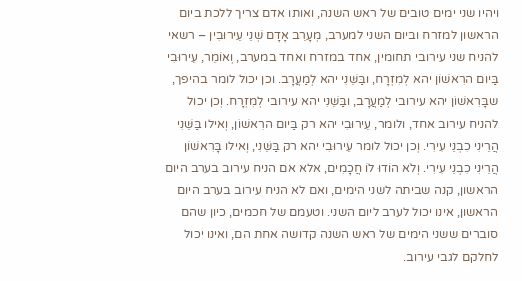ויהיו שני ימים טובים של ראש השנה, ואותו אדם צריך ללכת ביום הראשון למזרח וביום השני למערב, מְעָרֵב אָדָם שְׁנֵי עֵירוּבִין – רשאי להניח שני עירובי תחומין, אחד במזרח ואחד במערב, וְאוֹמֵר, עֵירוּבִי בַּיום הרִאשׁוֹן יהא לְמִזְרָח, ובַּשֵּׁנִי יהא לְמַעֲרָב. וכן יכול לומר בהיפך, שבָּרִאשׁוֹן יהא עירובי לְמַעֲרָב, ובַּשֵּׁנִי יהא עירובי לְמִזְרָח. וְכן יכול להניח עירוב אחד, ולומר, עֵירוּבִי יהא רק בַּיום הרִאשׁוֹן, וְאילו בַּשֵּׁנִי הֲרֵינִי כִבְנֵי עִירִי. וְכן יכול לומר עֵירוּבִי יהא רק בַּשֵּׁנִי, וְאילו בָּרִאשׁוֹן הֲרֵינִי כִבְנֵי עִירִי. וְלֹא הוֹדוּ לוֹ חֲכָמִים, אלא אם הניח עירוב בערב היום הראשון, קנה שביתה לשני הימים, ואם לא הניח עירוב בערב היום הראשון, אינו יכול לערב ליום השני. וטעמם של חכמים, כיון שהם סוברים ששני הימים של ראש השנה קדושה אחת הם, ואינו יכול לחלקם לגבי עירוב.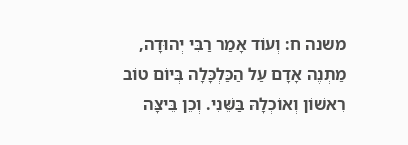משנה ח: וְעוֹד אָמַר רַבִּי יְהוּדָה, מַתְנֶה אָדָם עַל הַכַּלְכָּלָה בְּיוֹם טוֹב רִאשׁוֹן וְאוֹכְלָהּ בַּשֵּׁנִי. וְכֵן בֵּיצָּה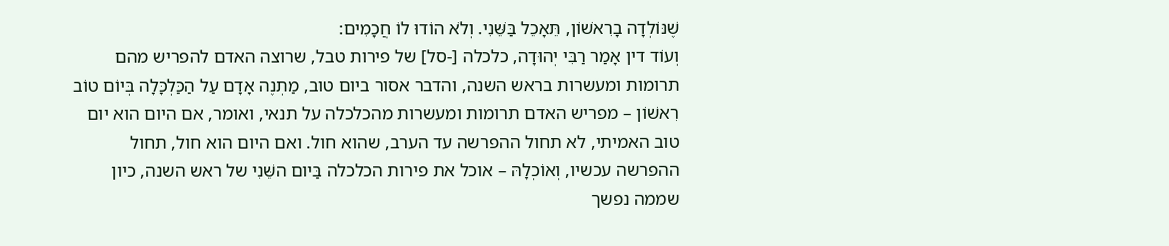שֶׁנּוֹלְדָה בָרִאשׁוֹן, תֵּאָכֵל בַּשֵּׁנִי. וְלֹא הוֹדוּ לוֹ חֲכָמִים:
וְעוֹד דין אָמַר רַבִּי יְהוּדָה, כלכלה [-סל] של פירות טבל, שרוצה האדם להפריש מהם תרומות ומעשרות בראש השנה, והדבר אסור ביום טוב, מַתְנֶה אָדָם עַל הַכַּלְכָּלָה בְּיוֹם טוֹב רִאשׁוֹן – מפריש האדם תרומות ומעשרות מהכלכלה על תנאי, ואומר, אם היום הוא יום טוב האמיתי, לא תחול ההפרשה עד הערב, שהוא חול. ואם היום הוא חול, תחול ההפרשה עכשיו, וְאוֹכְלָהּ – אוכל את פירות הכלכלה בַּיום השֵּׁנִי של ראש השנה, כיון שממה נפשך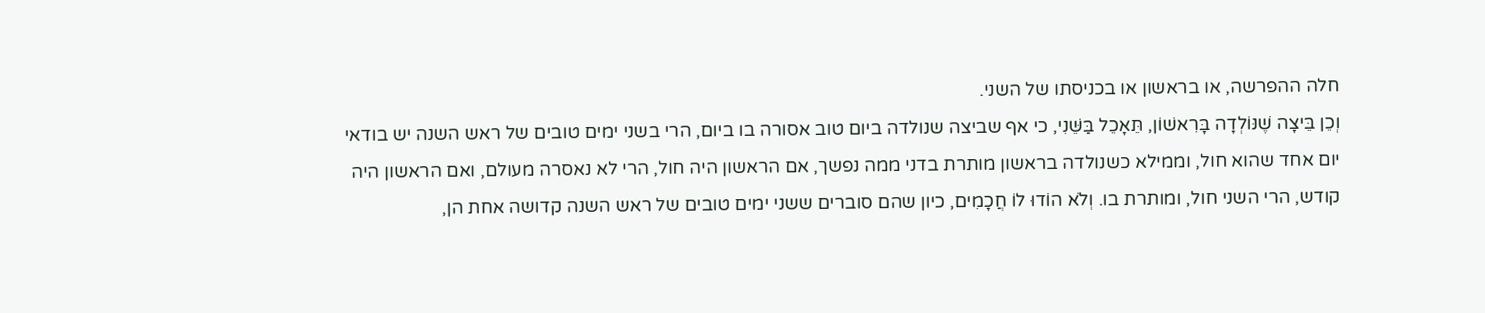חלה ההפרשה, או בראשון או בכניסתו של השני.
וְכֵן בֵּיצָה שֶׁנּוֹלְדָה בָּרִאשׁוֹן, תֵּאָכֵל בַּשֵּׁנִי, כי אף שביצה שנולדה ביום טוב אסורה בו ביום, הרי בשני ימים טובים של ראש השנה יש בודאי יום אחד שהוא חול, וממילא כשנולדה בראשון מותרת בדני ממה נפשך, אם הראשון היה חול, הרי לא נאסרה מעולם, ואם הראשון היה קודש, הרי השני חול, ומותרת בו. וְלֹא הוֹדוּ לוֹ חֲכָמִים, כיון שהם סוברים ששני ימים טובים של ראש השנה קדושה אחת הן,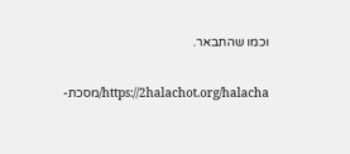וכמו שהתבאר.

https://2halachot.org/halacha/מסכת-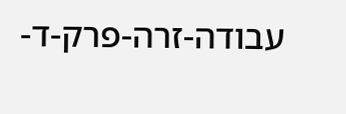עבודה-זרה-פרק-ד-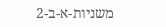משניות-א-ב-2